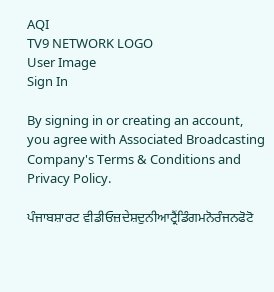AQI
TV9 NETWORK LOGO
User Image
Sign In

By signing in or creating an account, you agree with Associated Broadcasting Company's Terms & Conditions and Privacy Policy.

ਪੰਜਾਬਸ਼ਾਰਟ ਵੀਡੀਓਜ਼ਦੇਸ਼ਦੁਨੀਆਟ੍ਰੈਂਡਿੰਗਮਨੋਰੰਜਨਫੋਟੋ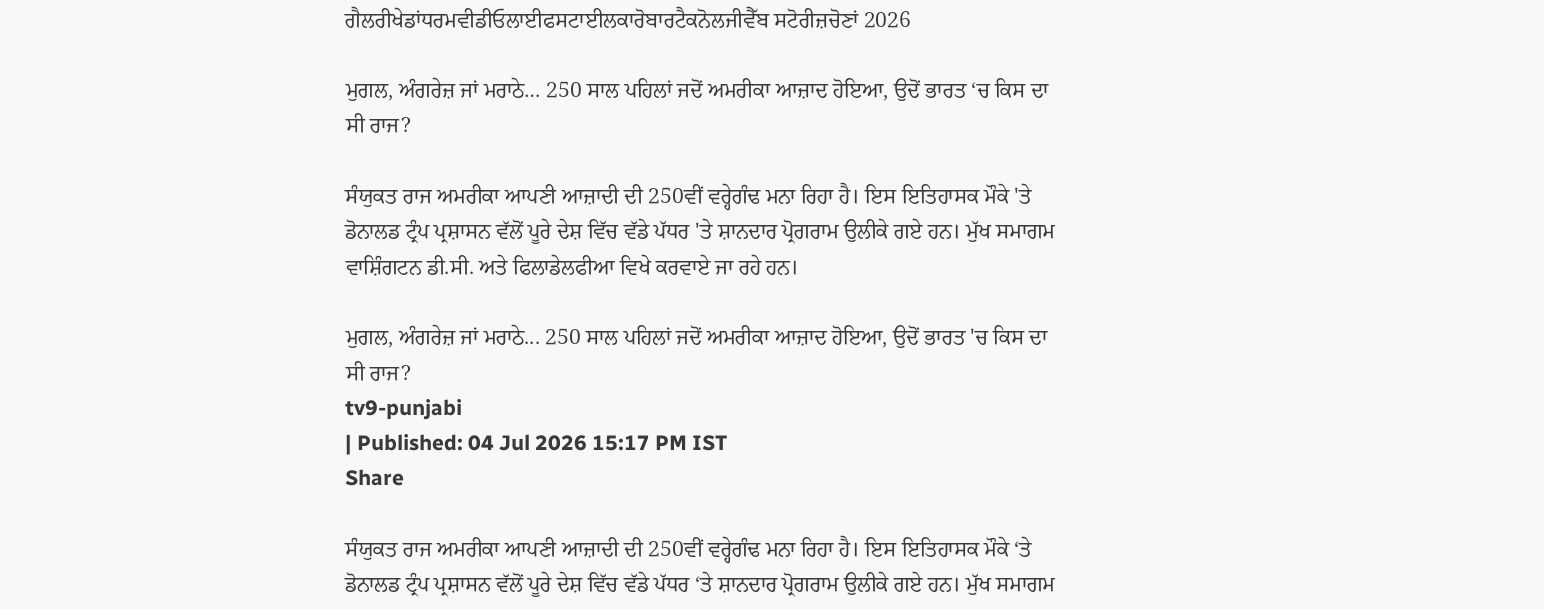ਗੈਲਰੀਖੇਡਾਂਧਰਮਵੀਡੀਓਲਾਈਫਸਟਾਈਲਕਾਰੋਬਾਰਟੈਕਨੋਲਜੀਵੈੱਬ ਸਟੋਰੀਜ਼ਚੋਣਾਂ 2026

ਮੁਗਲ, ਅੰਗਰੇਜ਼ ਜਾਂ ਮਰਾਠੇ… 250 ਸਾਲ ਪਹਿਲਾਂ ਜਦੋਂ ਅਮਰੀਕਾ ਆਜ਼ਾਦ ਹੋਇਆ, ਉਦੋਂ ਭਾਰਤ ‘ਚ ਕਿਸ ਦਾ ਸੀ ਰਾਜ?

ਸੰਯੁਕਤ ਰਾਜ ਅਮਰੀਕਾ ਆਪਣੀ ਆਜ਼ਾਦੀ ਦੀ 250ਵੀਂ ਵਰ੍ਹੇਗੰਢ ਮਨਾ ਰਿਹਾ ਹੈ। ਇਸ ਇਤਿਹਾਸਕ ਮੌਕੇ 'ਤੇ ਡੋਨਾਲਡ ਟ੍ਰੰਪ ਪ੍ਰਸ਼ਾਸਨ ਵੱਲੋਂ ਪੂਰੇ ਦੇਸ਼ ਵਿੱਚ ਵੱਡੇ ਪੱਧਰ 'ਤੇ ਸ਼ਾਨਦਾਰ ਪ੍ਰੋਗਰਾਮ ਉਲੀਕੇ ਗਏ ਹਨ। ਮੁੱਖ ਸਮਾਗਮ ਵਾਸ਼ਿੰਗਟਨ ਡੀ.ਸੀ. ਅਤੇ ਫਿਲਾਡੇਲਫੀਆ ਵਿਖੇ ਕਰਵਾਏ ਜਾ ਰਹੇ ਹਨ।

ਮੁਗਲ, ਅੰਗਰੇਜ਼ ਜਾਂ ਮਰਾਠੇ... 250 ਸਾਲ ਪਹਿਲਾਂ ਜਦੋਂ ਅਮਰੀਕਾ ਆਜ਼ਾਦ ਹੋਇਆ, ਉਦੋਂ ਭਾਰਤ 'ਚ ਕਿਸ ਦਾ ਸੀ ਰਾਜ?
tv9-punjabi
| Published: 04 Jul 2026 15:17 PM IST
Share

ਸੰਯੁਕਤ ਰਾਜ ਅਮਰੀਕਾ ਆਪਣੀ ਆਜ਼ਾਦੀ ਦੀ 250ਵੀਂ ਵਰ੍ਹੇਗੰਢ ਮਨਾ ਰਿਹਾ ਹੈ। ਇਸ ਇਤਿਹਾਸਕ ਮੌਕੇ ‘ਤੇ ਡੋਨਾਲਡ ਟ੍ਰੰਪ ਪ੍ਰਸ਼ਾਸਨ ਵੱਲੋਂ ਪੂਰੇ ਦੇਸ਼ ਵਿੱਚ ਵੱਡੇ ਪੱਧਰ ‘ਤੇ ਸ਼ਾਨਦਾਰ ਪ੍ਰੋਗਰਾਮ ਉਲੀਕੇ ਗਏ ਹਨ। ਮੁੱਖ ਸਮਾਗਮ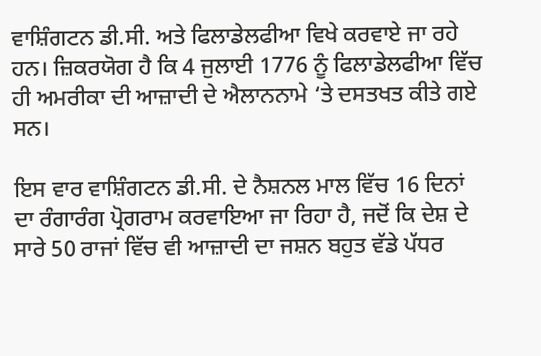ਵਾਸ਼ਿੰਗਟਨ ਡੀ.ਸੀ. ਅਤੇ ਫਿਲਾਡੇਲਫੀਆ ਵਿਖੇ ਕਰਵਾਏ ਜਾ ਰਹੇ ਹਨ। ਜ਼ਿਕਰਯੋਗ ਹੈ ਕਿ 4 ਜੁਲਾਈ 1776 ਨੂੰ ਫਿਲਾਡੇਲਫੀਆ ਵਿੱਚ ਹੀ ਅਮਰੀਕਾ ਦੀ ਆਜ਼ਾਦੀ ਦੇ ਐਲਾਨਨਾਮੇ ‘ਤੇ ਦਸਤਖਤ ਕੀਤੇ ਗਏ ਸਨ।

ਇਸ ਵਾਰ ਵਾਸ਼ਿੰਗਟਨ ਡੀ.ਸੀ. ਦੇ ਨੈਸ਼ਨਲ ਮਾਲ ਵਿੱਚ 16 ਦਿਨਾਂ ਦਾ ਰੰਗਾਰੰਗ ਪ੍ਰੋਗਰਾਮ ਕਰਵਾਇਆ ਜਾ ਰਿਹਾ ਹੈ, ਜਦੋਂ ਕਿ ਦੇਸ਼ ਦੇ ਸਾਰੇ 50 ਰਾਜਾਂ ਵਿੱਚ ਵੀ ਆਜ਼ਾਦੀ ਦਾ ਜਸ਼ਨ ਬਹੁਤ ਵੱਡੇ ਪੱਧਰ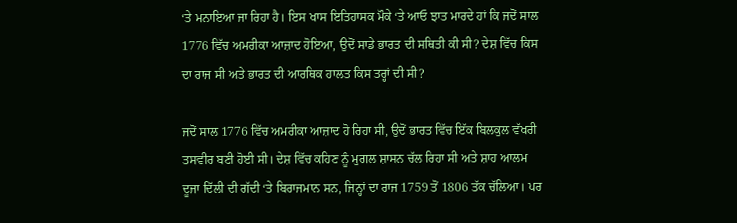‘ਤੇ ਮਨਾਇਆ ਜਾ ਰਿਹਾ ਹੈ। ਇਸ ਖਾਸ ਇਤਿਹਾਸਕ ਮੌਕੇ ‘ਤੇ ਆਓ ਝਾਤ ਮਾਰਦੇ ਹਾਂ ਕਿ ਜਦੋਂ ਸਾਲ 1776 ਵਿੱਚ ਅਮਰੀਕਾ ਆਜ਼ਾਦ ਹੋਇਆ, ਉਦੋਂ ਸਾਡੇ ਭਾਰਤ ਦੀ ਸਥਿਤੀ ਕੀ ਸੀ? ਦੇਸ਼ ਵਿੱਚ ਕਿਸ ਦਾ ਰਾਜ ਸੀ ਅਤੇ ਭਾਰਤ ਦੀ ਆਰਥਿਕ ਹਾਲਤ ਕਿਸ ਤਰ੍ਹਾਂ ਦੀ ਸੀ?

ਜਦੋਂ ਸਾਲ 1776 ਵਿੱਚ ਅਮਰੀਕਾ ਆਜ਼ਾਦ ਹੋ ਰਿਹਾ ਸੀ, ਉਦੋਂ ਭਾਰਤ ਵਿੱਚ ਇੱਕ ਬਿਲਕੁਲ ਵੱਖਰੀ ਤਸਵੀਰ ਬਣੀ ਹੋਈ ਸੀ। ਦੇਸ਼ ਵਿੱਚ ਕਹਿਣ ਨੂੰ ਮੁਗਲ ਸ਼ਾਸਨ ਚੱਲ ਰਿਹਾ ਸੀ ਅਤੇ ਸ਼ਾਹ ਆਲਮ ਦੂਜਾ ਦਿੱਲੀ ਦੀ ਗੱਦੀ ‘ਤੇ ਬਿਰਾਜਮਾਨ ਸਨ, ਜਿਨ੍ਹਾਂ ਦਾ ਰਾਜ 1759 ਤੋਂ 1806 ਤੱਕ ਚੱਲਿਆ। ਪਰ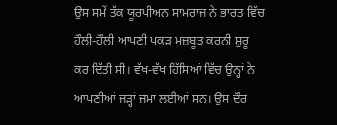ਉਸ ਸਮੇਂ ਤੱਕ ਯੂਰਪੀਅਨ ਸਾਮਰਾਜ ਨੇ ਭਾਰਤ ਵਿੱਚ ਹੌਲੀ-ਹੌਲੀ ਆਪਣੀ ਪਕੜ ਮਜ਼ਬੂਤ ਕਰਨੀ ਸ਼ੁਰੂ ਕਰ ਦਿੱਤੀ ਸੀ। ਵੱਖ-ਵੱਖ ਹਿੱਸਿਆਂ ਵਿੱਚ ਉਨ੍ਹਾਂ ਨੇ ਆਪਣੀਆਂ ਜੜ੍ਹਾਂ ਜਮਾ ਲਈਆਂ ਸਨ। ਉਸ ਦੌਰ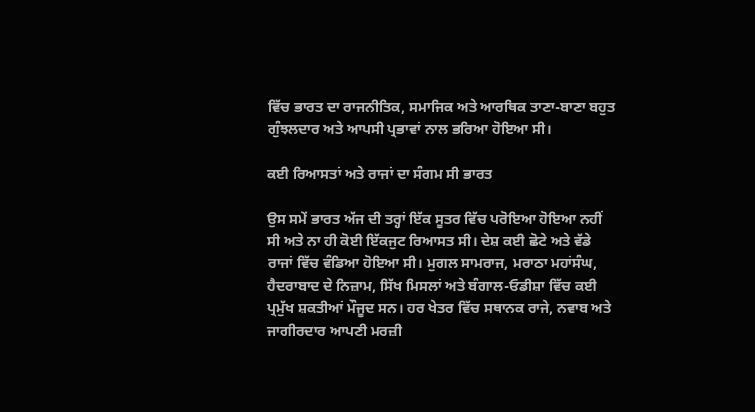ਵਿੱਚ ਭਾਰਤ ਦਾ ਰਾਜਨੀਤਿਕ, ਸਮਾਜਿਕ ਅਤੇ ਆਰਥਿਕ ਤਾਣਾ-ਬਾਣਾ ਬਹੁਤ ਗੁੰਝਲਦਾਰ ਅਤੇ ਆਪਸੀ ਪ੍ਰਭਾਵਾਂ ਨਾਲ ਭਰਿਆ ਹੋਇਆ ਸੀ।

ਕਈ ਰਿਆਸਤਾਂ ਅਤੇ ਰਾਜਾਂ ਦਾ ਸੰਗਮ ਸੀ ਭਾਰਤ

ਉਸ ਸਮੇਂ ਭਾਰਤ ਅੱਜ ਦੀ ਤਰ੍ਹਾਂ ਇੱਕ ਸੂਤਰ ਵਿੱਚ ਪਰੋਇਆ ਹੋਇਆ ਨਹੀਂ ਸੀ ਅਤੇ ਨਾ ਹੀ ਕੋਈ ਇੱਕਜੁਟ ਰਿਆਸਤ ਸੀ। ਦੇਸ਼ ਕਈ ਛੋਟੇ ਅਤੇ ਵੱਡੇ ਰਾਜਾਂ ਵਿੱਚ ਵੰਡਿਆ ਹੋਇਆ ਸੀ। ਮੁਗਲ ਸਾਮਰਾਜ, ਮਰਾਠਾ ਮਹਾਂਸੰਘ, ਹੈਦਰਾਬਾਦ ਦੇ ਨਿਜ਼ਾਮ, ਸਿੱਖ ਮਿਸਲਾਂ ਅਤੇ ਬੰਗਾਲ-ਓਡੀਸ਼ਾ ਵਿੱਚ ਕਈ ਪ੍ਰਮੁੱਖ ਸ਼ਕਤੀਆਂ ਮੌਜੂਦ ਸਨ। ਹਰ ਖੇਤਰ ਵਿੱਚ ਸਥਾਨਕ ਰਾਜੇ, ਨਵਾਬ ਅਤੇ ਜਾਗੀਰਦਾਰ ਆਪਣੀ ਮਰਜ਼ੀ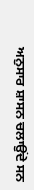ਅਨੁਸਾਰ ਸ਼ਾਸਨ ਚਲਾਉਂਦੇ ਸਨ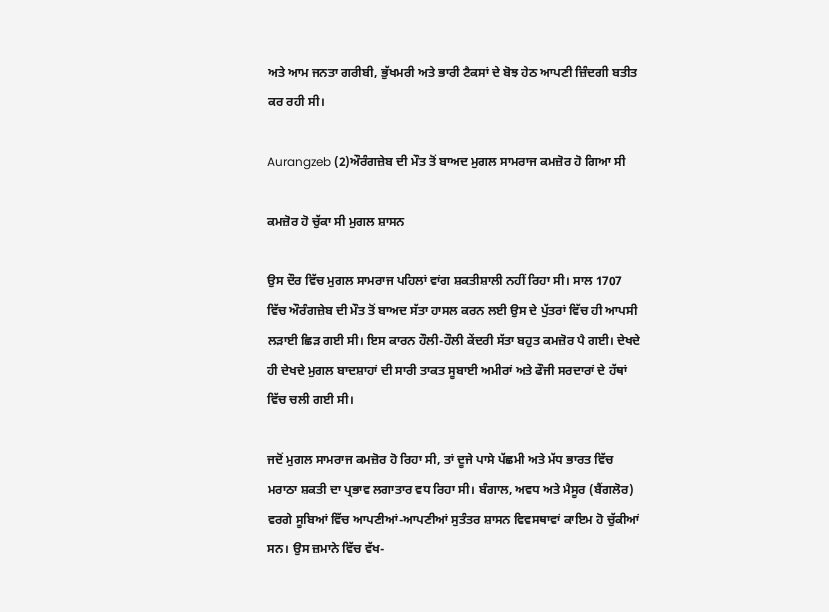ਅਤੇ ਆਮ ਜਨਤਾ ਗਰੀਬੀ, ਭੁੱਖਮਰੀ ਅਤੇ ਭਾਰੀ ਟੈਕਸਾਂ ਦੇ ਬੋਝ ਹੇਠ ਆਪਣੀ ਜ਼ਿੰਦਗੀ ਬਤੀਤ ਕਰ ਰਹੀ ਸੀ।

Aurangzeb (2)ਔਰੰਗਜ਼ੇਬ ਦੀ ਮੌਤ ਤੋਂ ਬਾਅਦ ਮੁਗਲ ਸਾਮਰਾਜ ਕਮਜ਼ੋਰ ਹੋ ਗਿਆ ਸੀ

ਕਮਜ਼ੋਰ ਹੋ ਚੁੱਕਾ ਸੀ ਮੁਗਲ ਸ਼ਾਸਨ

ਉਸ ਦੌਰ ਵਿੱਚ ਮੁਗਲ ਸਾਮਰਾਜ ਪਹਿਲਾਂ ਵਾਂਗ ਸ਼ਕਤੀਸ਼ਾਲੀ ਨਹੀਂ ਰਿਹਾ ਸੀ। ਸਾਲ 1707 ਵਿੱਚ ਔਰੰਗਜ਼ੇਬ ਦੀ ਮੌਤ ਤੋਂ ਬਾਅਦ ਸੱਤਾ ਹਾਸਲ ਕਰਨ ਲਈ ਉਸ ਦੇ ਪੁੱਤਰਾਂ ਵਿੱਚ ਹੀ ਆਪਸੀ ਲੜਾਈ ਛਿੜ ਗਈ ਸੀ। ਇਸ ਕਾਰਨ ਹੌਲੀ-ਹੌਲੀ ਕੇਂਦਰੀ ਸੱਤਾ ਬਹੁਤ ਕਮਜ਼ੋਰ ਪੈ ਗਈ। ਦੇਖਦੇ ਹੀ ਦੇਖਦੇ ਮੁਗਲ ਬਾਦਸ਼ਾਹਾਂ ਦੀ ਸਾਰੀ ਤਾਕਤ ਸੂਬਾਈ ਅਮੀਰਾਂ ਅਤੇ ਫੌਜੀ ਸਰਦਾਰਾਂ ਦੇ ਹੱਥਾਂ ਵਿੱਚ ਚਲੀ ਗਈ ਸੀ।

ਜਦੋਂ ਮੁਗਲ ਸਾਮਰਾਜ ਕਮਜ਼ੋਰ ਹੋ ਰਿਹਾ ਸੀ, ਤਾਂ ਦੂਜੇ ਪਾਸੇ ਪੱਛਮੀ ਅਤੇ ਮੱਧ ਭਾਰਤ ਵਿੱਚ ਮਰਾਠਾ ਸ਼ਕਤੀ ਦਾ ਪ੍ਰਭਾਵ ਲਗਾਤਾਰ ਵਧ ਰਿਹਾ ਸੀ। ਬੰਗਾਲ, ਅਵਧ ਅਤੇ ਮੈਸੂਰ (ਬੈਂਗਲੋਰ) ਵਰਗੇ ਸੂਬਿਆਂ ਵਿੱਚ ਆਪਣੀਆਂ-ਆਪਣੀਆਂ ਸੁਤੰਤਰ ਸ਼ਾਸਨ ਵਿਵਸਥਾਵਾਂ ਕਾਇਮ ਹੋ ਚੁੱਕੀਆਂ ਸਨ। ਉਸ ਜ਼ਮਾਨੇ ਵਿੱਚ ਵੱਖ-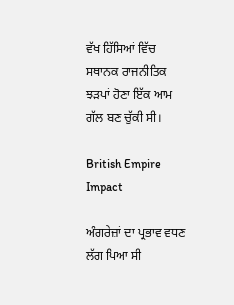ਵੱਖ ਹਿੱਸਿਆਂ ਵਿੱਚ ਸਥਾਨਕ ਰਾਜਨੀਤਿਕ ਝੜਪਾਂ ਹੋਣਾ ਇੱਕ ਆਮ ਗੱਲ ਬਣ ਚੁੱਕੀ ਸੀ।

British Empire Impact

ਅੰਗਰੇਜ਼ਾਂ ਦਾ ਪ੍ਰਭਾਵ ਵਧਣ ਲੱਗ ਪਿਆ ਸੀ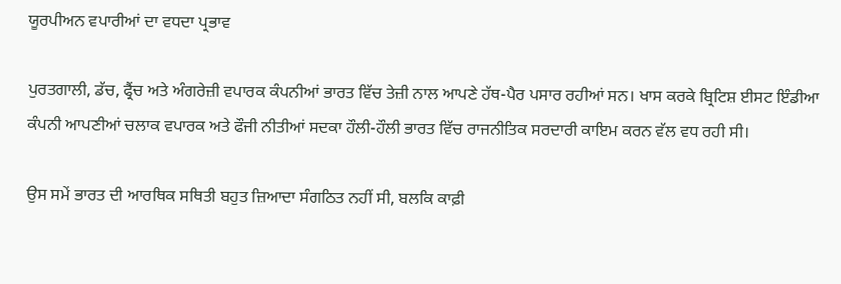ਯੂਰਪੀਅਨ ਵਪਾਰੀਆਂ ਦਾ ਵਧਦਾ ਪ੍ਰਭਾਵ

ਪੁਰਤਗਾਲੀ, ਡੱਚ, ਫ੍ਰੈਂਚ ਅਤੇ ਅੰਗਰੇਜ਼ੀ ਵਪਾਰਕ ਕੰਪਨੀਆਂ ਭਾਰਤ ਵਿੱਚ ਤੇਜ਼ੀ ਨਾਲ ਆਪਣੇ ਹੱਥ-ਪੈਰ ਪਸਾਰ ਰਹੀਆਂ ਸਨ। ਖਾਸ ਕਰਕੇ ਬ੍ਰਿਟਿਸ਼ ਈਸਟ ਇੰਡੀਆ ਕੰਪਨੀ ਆਪਣੀਆਂ ਚਲਾਕ ਵਪਾਰਕ ਅਤੇ ਫੌਜੀ ਨੀਤੀਆਂ ਸਦਕਾ ਹੌਲੀ-ਹੌਲੀ ਭਾਰਤ ਵਿੱਚ ਰਾਜਨੀਤਿਕ ਸਰਦਾਰੀ ਕਾਇਮ ਕਰਨ ਵੱਲ ਵਧ ਰਹੀ ਸੀ।

ਉਸ ਸਮੇਂ ਭਾਰਤ ਦੀ ਆਰਥਿਕ ਸਥਿਤੀ ਬਹੁਤ ਜ਼ਿਆਦਾ ਸੰਗਠਿਤ ਨਹੀਂ ਸੀ, ਬਲਕਿ ਕਾਫ਼ੀ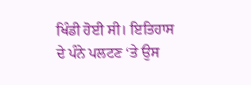ਖਿੰਡੀ ਹੋਈ ਸੀ। ਇਤਿਹਾਸ ਦੇ ਪੰਨੇ ਪਲਟਣ ‘ਤੇ ਉਸ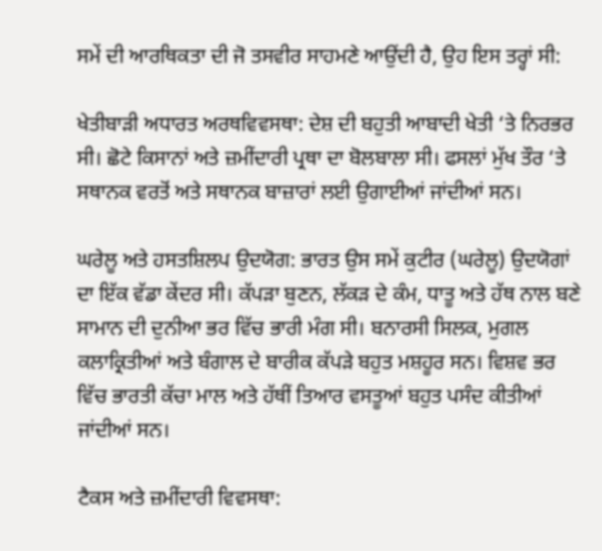ਸਮੇਂ ਦੀ ਆਰਥਿਕਤਾ ਦੀ ਜੋ ਤਸਵੀਰ ਸਾਹਮਣੇ ਆਉਂਦੀ ਹੈ, ਉਹ ਇਸ ਤਰ੍ਹਾਂ ਸੀ:

ਖੇਤੀਬਾੜੀ ਅਧਾਰਤ ਅਰਥਵਿਵਸਥਾ: ਦੇਸ਼ ਦੀ ਬਹੁਤੀ ਆਬਾਦੀ ਖੇਤੀ ‘ਤੇ ਨਿਰਭਰ ਸੀ। ਛੋਟੇ ਕਿਸਾਨਾਂ ਅਤੇ ਜ਼ਮੀਂਦਾਰੀ ਪ੍ਰਥਾ ਦਾ ਬੋਲਬਾਲਾ ਸੀ। ਫਸਲਾਂ ਮੁੱਖ ਤੌਰ ‘ਤੇ ਸਥਾਨਕ ਵਰਤੋਂ ਅਤੇ ਸਥਾਨਕ ਬਾਜ਼ਾਰਾਂ ਲਈ ਉਗਾਈਆਂ ਜਾਂਦੀਆਂ ਸਨ।

ਘਰੇਲੂ ਅਤੇ ਹਸਤਸ਼ਿਲਪ ਉਦਯੋਗ: ਭਾਰਤ ਉਸ ਸਮੇਂ ਕੁਟੀਰ (ਘਰੇਲੂ) ਉਦਯੋਗਾਂ ਦਾ ਇੱਕ ਵੱਡਾ ਕੇਂਦਰ ਸੀ। ਕੱਪੜਾ ਬੁਣਨ, ਲੱਕੜ ਦੇ ਕੰਮ, ਧਾਤੂ ਅਤੇ ਹੱਥ ਨਾਲ ਬਣੇ ਸਾਮਾਨ ਦੀ ਦੁਨੀਆ ਭਰ ਵਿੱਚ ਭਾਰੀ ਮੰਗ ਸੀ। ਬਨਾਰਸੀ ਸਿਲਕ, ਮੁਗਲ ਕਲਾਕ੍ਰਿਤੀਆਂ ਅਤੇ ਬੰਗਾਲ ਦੇ ਬਾਰੀਕ ਕੱਪੜੇ ਬਹੁਤ ਮਸ਼ਹੂਰ ਸਨ। ਵਿਸ਼ਵ ਭਰ ਵਿੱਚ ਭਾਰਤੀ ਕੱਚਾ ਮਾਲ ਅਤੇ ਹੱਥੀਂ ਤਿਆਰ ਵਸਤੂਆਂ ਬਹੁਤ ਪਸੰਦ ਕੀਤੀਆਂ ਜਾਂਦੀਆਂ ਸਨ।

ਟੈਕਸ ਅਤੇ ਜ਼ਮੀਂਦਾਰੀ ਵਿਵਸਥਾ: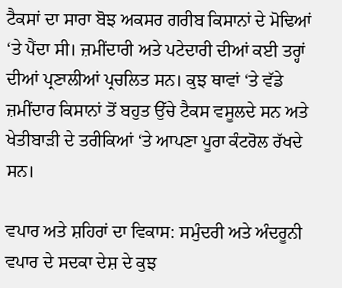ਟੈਕਸਾਂ ਦਾ ਸਾਰਾ ਬੋਝ ਅਕਸਰ ਗਰੀਬ ਕਿਸਾਨਾਂ ਦੇ ਮੋਢਿਆਂ ‘ਤੇ ਪੈਂਦਾ ਸੀ। ਜ਼ਮੀਂਦਾਰੀ ਅਤੇ ਪਟੇਦਾਰੀ ਦੀਆਂ ਕਈ ਤਰ੍ਹਾਂ ਦੀਆਂ ਪ੍ਰਣਾਲੀਆਂ ਪ੍ਰਚਲਿਤ ਸਨ। ਕੁਝ ਥਾਵਾਂ ‘ਤੇ ਵੱਡੇ ਜ਼ਮੀਂਦਾਰ ਕਿਸਾਨਾਂ ਤੋਂ ਬਹੁਤ ਉੱਚੇ ਟੈਕਸ ਵਸੂਲਦੇ ਸਨ ਅਤੇ ਖੇਤੀਬਾੜੀ ਦੇ ਤਰੀਕਿਆਂ ‘ਤੇ ਆਪਣਾ ਪੂਰਾ ਕੰਟਰੋਲ ਰੱਖਦੇ ਸਨ।

ਵਪਾਰ ਅਤੇ ਸ਼ਹਿਰਾਂ ਦਾ ਵਿਕਾਸ: ਸਮੁੰਦਰੀ ਅਤੇ ਅੰਦਰੂਨੀ ਵਪਾਰ ਦੇ ਸਦਕਾ ਦੇਸ਼ ਦੇ ਕੁਝ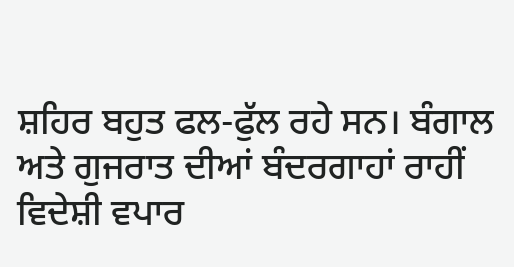ਸ਼ਹਿਰ ਬਹੁਤ ਫਲ-ਫੁੱਲ ਰਹੇ ਸਨ। ਬੰਗਾਲ ਅਤੇ ਗੁਜਰਾਤ ਦੀਆਂ ਬੰਦਰਗਾਹਾਂ ਰਾਹੀਂ ਵਿਦੇਸ਼ੀ ਵਪਾਰ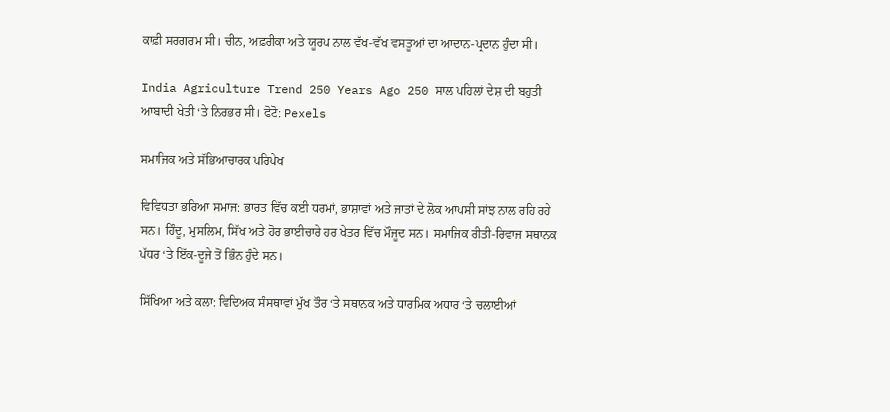ਕਾਫ਼ੀ ਸਰਗਰਮ ਸੀ। ਚੀਨ, ਅਫ਼ਰੀਕਾ ਅਤੇ ਯੂਰਪ ਨਾਲ ਵੱਖ-ਵੱਖ ਵਸਤੂਆਂ ਦਾ ਆਦਾਨ-ਪ੍ਰਦਾਨ ਹੁੰਦਾ ਸੀ।

India Agriculture Trend 250 Years Ago 250 ਸਾਲ ਪਹਿਲਾਂ ਦੇਸ਼ ਦੀ ਬਹੁਤੀ ਆਬਾਦੀ ਖੇਤੀ ‘ਤੇ ਨਿਰਭਰ ਸੀ। ਫੋਟੋ: Pexels

ਸਮਾਜਿਕ ਅਤੇ ਸੱਭਿਆਚਾਰਕ ਪਰਿਪੇਖ

ਵਿਵਿਧਤਾ ਭਰਿਆ ਸਮਾਜ: ਭਾਰਤ ਵਿੱਚ ਕਈ ਧਰਮਾਂ, ਭਾਸ਼ਾਵਾਂ ਅਤੇ ਜਾਤਾਂ ਦੇ ਲੋਕ ਆਪਸੀ ਸਾਂਝ ਨਾਲ ਰਹਿ ਰਹੇ ਸਨ। ਹਿੰਦੂ, ਮੁਸਲਿਮ, ਸਿੱਖ ਅਤੇ ਹੋਰ ਭਾਈਚਾਰੇ ਹਰ ਖੇਤਰ ਵਿੱਚ ਮੌਜੂਦ ਸਨ। ਸਮਾਜਿਕ ਰੀਤੀ-ਰਿਵਾਜ ਸਥਾਨਕ ਪੱਧਰ ‘ਤੇ ਇੱਕ-ਦੂਜੇ ਤੋਂ ਭਿੰਨ ਹੁੰਦੇ ਸਨ।

ਸਿੱਖਿਆ ਅਤੇ ਕਲਾ: ਵਿਦਿਅਕ ਸੰਸਥਾਵਾਂ ਮੁੱਖ ਤੌਰ ‘ਤੇ ਸਥਾਨਕ ਅਤੇ ਧਾਰਮਿਕ ਅਧਾਰ ‘ਤੇ ਚਲਾਈਆਂ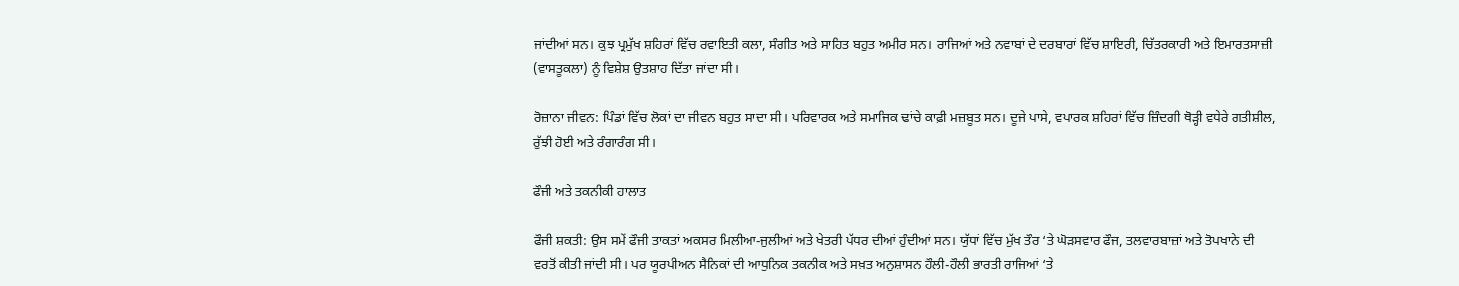ਜਾਂਦੀਆਂ ਸਨ। ਕੁਝ ਪ੍ਰਮੁੱਖ ਸ਼ਹਿਰਾਂ ਵਿੱਚ ਰਵਾਇਤੀ ਕਲਾ, ਸੰਗੀਤ ਅਤੇ ਸਾਹਿਤ ਬਹੁਤ ਅਮੀਰ ਸਨ। ਰਾਜਿਆਂ ਅਤੇ ਨਵਾਬਾਂ ਦੇ ਦਰਬਾਰਾਂ ਵਿੱਚ ਸ਼ਾਇਰੀ, ਚਿੱਤਰਕਾਰੀ ਅਤੇ ਇਮਾਰਤਸਾਜ਼ੀ (ਵਾਸਤੂਕਲਾ) ਨੂੰ ਵਿਸ਼ੇਸ਼ ਉਤਸ਼ਾਹ ਦਿੱਤਾ ਜਾਂਦਾ ਸੀ।

ਰੋਜ਼ਾਨਾ ਜੀਵਨ: ਪਿੰਡਾਂ ਵਿੱਚ ਲੋਕਾਂ ਦਾ ਜੀਵਨ ਬਹੁਤ ਸਾਦਾ ਸੀ। ਪਰਿਵਾਰਕ ਅਤੇ ਸਮਾਜਿਕ ਢਾਂਚੇ ਕਾਫ਼ੀ ਮਜ਼ਬੂਤ ਸਨ। ਦੂਜੇ ਪਾਸੇ, ਵਪਾਰਕ ਸ਼ਹਿਰਾਂ ਵਿੱਚ ਜ਼ਿੰਦਗੀ ਥੋੜ੍ਹੀ ਵਧੇਰੇ ਗਤੀਸ਼ੀਲ, ਰੁੱਝੀ ਹੋਈ ਅਤੇ ਰੰਗਾਰੰਗ ਸੀ।

ਫੌਜੀ ਅਤੇ ਤਕਨੀਕੀ ਹਾਲਾਤ

ਫੌਜੀ ਸ਼ਕਤੀ: ਉਸ ਸਮੇਂ ਫੌਜੀ ਤਾਕਤਾਂ ਅਕਸਰ ਮਿਲੀਆ-ਜੁਲੀਆਂ ਅਤੇ ਖੇਤਰੀ ਪੱਧਰ ਦੀਆਂ ਹੁੰਦੀਆਂ ਸਨ। ਯੁੱਧਾਂ ਵਿੱਚ ਮੁੱਖ ਤੌਰ ‘ਤੇ ਘੋੜਸਵਾਰ ਫੌਜ, ਤਲਵਾਰਬਾਜ਼ਾਂ ਅਤੇ ਤੋਪਖਾਨੇ ਦੀ ਵਰਤੋਂ ਕੀਤੀ ਜਾਂਦੀ ਸੀ। ਪਰ ਯੂਰਪੀਅਨ ਸੈਨਿਕਾਂ ਦੀ ਆਧੁਨਿਕ ਤਕਨੀਕ ਅਤੇ ਸਖ਼ਤ ਅਨੁਸ਼ਾਸਨ ਹੌਲੀ-ਹੌਲੀ ਭਾਰਤੀ ਰਾਜਿਆਂ ‘ਤੇ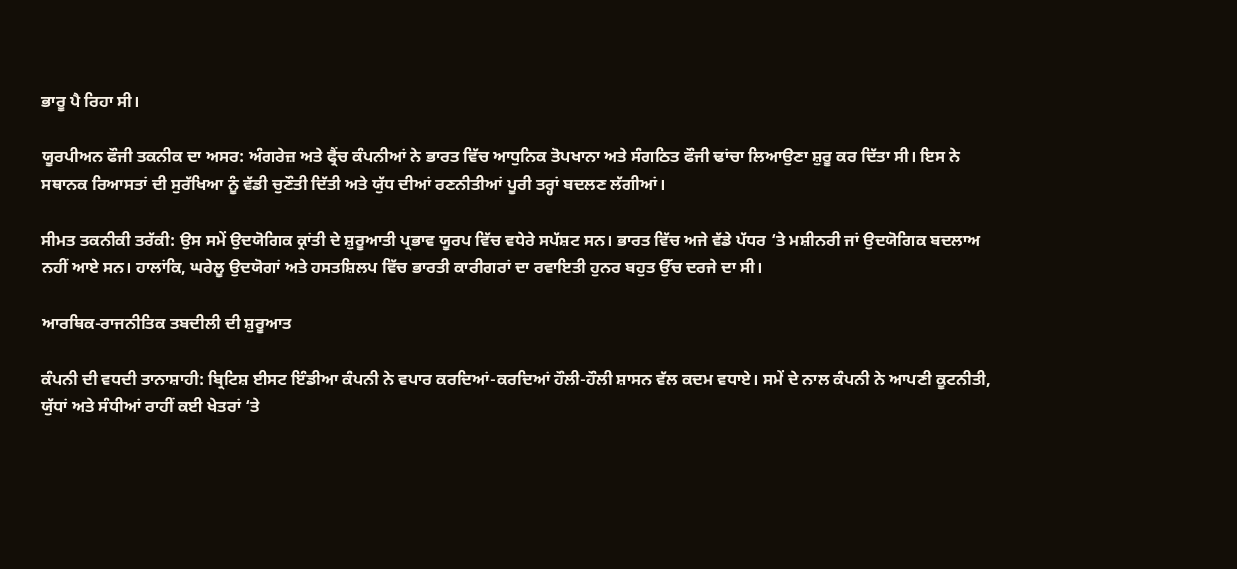ਭਾਰੂ ਪੈ ਰਿਹਾ ਸੀ।

ਯੂਰਪੀਅਨ ਫੌਜੀ ਤਕਨੀਕ ਦਾ ਅਸਰ: ਅੰਗਰੇਜ਼ ਅਤੇ ਫ੍ਰੈਂਚ ਕੰਪਨੀਆਂ ਨੇ ਭਾਰਤ ਵਿੱਚ ਆਧੁਨਿਕ ਤੋਪਖਾਨਾ ਅਤੇ ਸੰਗਠਿਤ ਫੌਜੀ ਢਾਂਚਾ ਲਿਆਉਣਾ ਸ਼ੁਰੂ ਕਰ ਦਿੱਤਾ ਸੀ। ਇਸ ਨੇ ਸਥਾਨਕ ਰਿਆਸਤਾਂ ਦੀ ਸੁਰੱਖਿਆ ਨੂੰ ਵੱਡੀ ਚੁਣੌਤੀ ਦਿੱਤੀ ਅਤੇ ਯੁੱਧ ਦੀਆਂ ਰਣਨੀਤੀਆਂ ਪੂਰੀ ਤਰ੍ਹਾਂ ਬਦਲਣ ਲੱਗੀਆਂ।

ਸੀਮਤ ਤਕਨੀਕੀ ਤਰੱਕੀ: ਉਸ ਸਮੇਂ ਉਦਯੋਗਿਕ ਕ੍ਰਾਂਤੀ ਦੇ ਸ਼ੁਰੂਆਤੀ ਪ੍ਰਭਾਵ ਯੂਰਪ ਵਿੱਚ ਵਧੇਰੇ ਸਪੱਸ਼ਟ ਸਨ। ਭਾਰਤ ਵਿੱਚ ਅਜੇ ਵੱਡੇ ਪੱਧਰ ‘ਤੇ ਮਸ਼ੀਨਰੀ ਜਾਂ ਉਦਯੋਗਿਕ ਬਦਲਾਅ ਨਹੀਂ ਆਏ ਸਨ। ਹਾਲਾਂਕਿ, ਘਰੇਲੂ ਉਦਯੋਗਾਂ ਅਤੇ ਹਸਤਸ਼ਿਲਪ ਵਿੱਚ ਭਾਰਤੀ ਕਾਰੀਗਰਾਂ ਦਾ ਰਵਾਇਤੀ ਹੁਨਰ ਬਹੁਤ ਉੱਚ ਦਰਜੇ ਦਾ ਸੀ।

ਆਰਥਿਕ-ਰਾਜਨੀਤਿਕ ਤਬਦੀਲੀ ਦੀ ਸ਼ੁਰੂਆਤ

ਕੰਪਨੀ ਦੀ ਵਧਦੀ ਤਾਨਾਸ਼ਾਹੀ: ਬ੍ਰਿਟਿਸ਼ ਈਸਟ ਇੰਡੀਆ ਕੰਪਨੀ ਨੇ ਵਪਾਰ ਕਰਦਿਆਂ-ਕਰਦਿਆਂ ਹੌਲੀ-ਹੌਲੀ ਸ਼ਾਸਨ ਵੱਲ ਕਦਮ ਵਧਾਏ। ਸਮੇਂ ਦੇ ਨਾਲ ਕੰਪਨੀ ਨੇ ਆਪਣੀ ਕੂਟਨੀਤੀ, ਯੁੱਧਾਂ ਅਤੇ ਸੰਧੀਆਂ ਰਾਹੀਂ ਕਈ ਖੇਤਰਾਂ ‘ਤੇ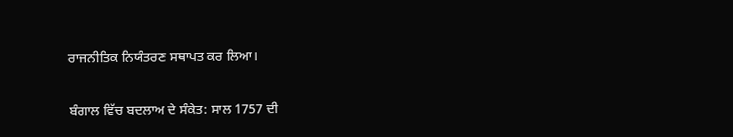ਰਾਜਨੀਤਿਕ ਨਿਯੰਤਰਣ ਸਥਾਪਤ ਕਰ ਲਿਆ।

ਬੰਗਾਲ ਵਿੱਚ ਬਦਲਾਅ ਦੇ ਸੰਕੇਤ: ਸਾਲ 1757 ਦੀ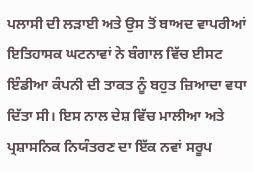ਪਲਾਸੀ ਦੀ ਲੜਾਈ ਅਤੇ ਉਸ ਤੋਂ ਬਾਅਦ ਵਾਪਰੀਆਂ ਇਤਿਹਾਸਕ ਘਟਨਾਵਾਂ ਨੇ ਬੰਗਾਲ ਵਿੱਚ ਈਸਟ ਇੰਡੀਆ ਕੰਪਨੀ ਦੀ ਤਾਕਤ ਨੂੰ ਬਹੁਤ ਜ਼ਿਆਦਾ ਵਧਾ ਦਿੱਤਾ ਸੀ। ਇਸ ਨਾਲ ਦੇਸ਼ ਵਿੱਚ ਮਾਲੀਆ ਅਤੇ ਪ੍ਰਸ਼ਾਸਨਿਕ ਨਿਯੰਤਰਣ ਦਾ ਇੱਕ ਨਵਾਂ ਸਰੂਪ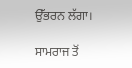ਉੱਭਰਨ ਲੱਗਾ।

ਸਾਮਰਾਜ ਤੋਂ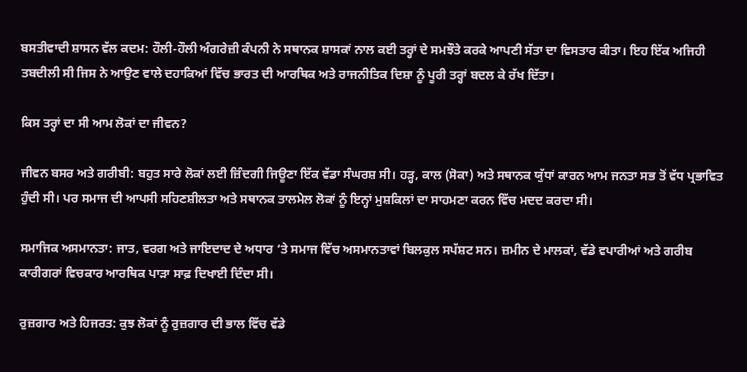ਬਸਤੀਵਾਦੀ ਸ਼ਾਸਨ ਵੱਲ ਕਦਮ: ਹੌਲੀ-ਹੌਲੀ ਅੰਗਰੇਜ਼ੀ ਕੰਪਨੀ ਨੇ ਸਥਾਨਕ ਸ਼ਾਸਕਾਂ ਨਾਲ ਕਈ ਤਰ੍ਹਾਂ ਦੇ ਸਮਝੌਤੇ ਕਰਕੇ ਆਪਣੀ ਸੱਤਾ ਦਾ ਵਿਸਤਾਰ ਕੀਤਾ। ਇਹ ਇੱਕ ਅਜਿਹੀ ਤਬਦੀਲੀ ਸੀ ਜਿਸ ਨੇ ਆਉਣ ਵਾਲੇ ਦਹਾਕਿਆਂ ਵਿੱਚ ਭਾਰਤ ਦੀ ਆਰਥਿਕ ਅਤੇ ਰਾਜਨੀਤਿਕ ਦਿਸ਼ਾ ਨੂੰ ਪੂਰੀ ਤਰ੍ਹਾਂ ਬਦਲ ਕੇ ਰੱਖ ਦਿੱਤਾ।

ਕਿਸ ਤਰ੍ਹਾਂ ਦਾ ਸੀ ਆਮ ਲੋਕਾਂ ਦਾ ਜੀਵਨ?

ਜੀਵਨ ਬਸਰ ਅਤੇ ਗਰੀਬੀ: ਬਹੁਤ ਸਾਰੇ ਲੋਕਾਂ ਲਈ ਜ਼ਿੰਦਗੀ ਜਿਊਣਾ ਇੱਕ ਵੱਡਾ ਸੰਘਰਸ਼ ਸੀ। ਹੜ੍ਹ, ਕਾਲ (ਸੋਕਾ) ਅਤੇ ਸਥਾਨਕ ਯੁੱਧਾਂ ਕਾਰਨ ਆਮ ਜਨਤਾ ਸਭ ਤੋਂ ਵੱਧ ਪ੍ਰਭਾਵਿਤ ਹੁੰਦੀ ਸੀ। ਪਰ ਸਮਾਜ ਦੀ ਆਪਸੀ ਸਹਿਣਸ਼ੀਲਤਾ ਅਤੇ ਸਥਾਨਕ ਤਾਲਮੇਲ ਲੋਕਾਂ ਨੂੰ ਇਨ੍ਹਾਂ ਮੁਸ਼ਕਿਲਾਂ ਦਾ ਸਾਹਮਣਾ ਕਰਨ ਵਿੱਚ ਮਦਦ ਕਰਦਾ ਸੀ।

ਸਮਾਜਿਕ ਅਸਮਾਨਤਾ: ਜਾਤ, ਵਰਗ ਅਤੇ ਜਾਇਦਾਦ ਦੇ ਅਧਾਰ ‘ਤੇ ਸਮਾਜ ਵਿੱਚ ਅਸਮਾਨਤਾਵਾਂ ਬਿਲਕੁਲ ਸਪੱਸ਼ਟ ਸਨ। ਜ਼ਮੀਨ ਦੇ ਮਾਲਕਾਂ, ਵੱਡੇ ਵਪਾਰੀਆਂ ਅਤੇ ਗਰੀਬ ਕਾਰੀਗਰਾਂ ਵਿਚਕਾਰ ਆਰਥਿਕ ਪਾੜਾ ਸਾਫ਼ ਦਿਖਾਈ ਦਿੰਦਾ ਸੀ।

ਰੁਜ਼ਗਾਰ ਅਤੇ ਹਿਜਰਤ: ਕੁਝ ਲੋਕਾਂ ਨੂੰ ਰੁਜ਼ਗਾਰ ਦੀ ਭਾਲ ਵਿੱਚ ਵੱਡੇ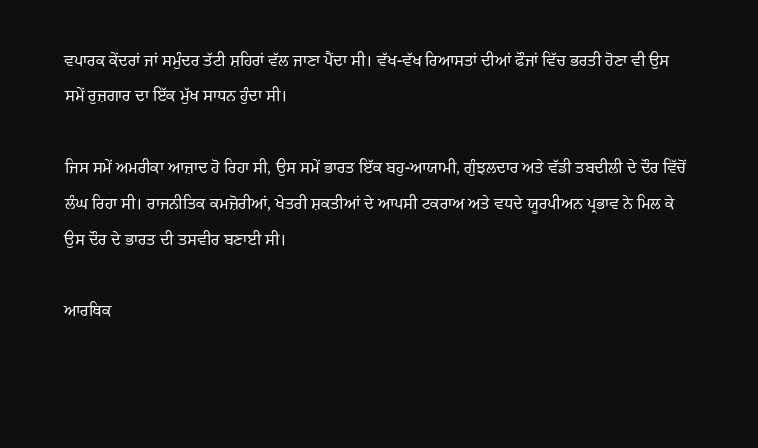ਵਪਾਰਕ ਕੇਂਦਰਾਂ ਜਾਂ ਸਮੁੰਦਰ ਤੱਟੀ ਸ਼ਹਿਰਾਂ ਵੱਲ ਜਾਣਾ ਪੈਂਦਾ ਸੀ। ਵੱਖ-ਵੱਖ ਰਿਆਸਤਾਂ ਦੀਆਂ ਫੌਜਾਂ ਵਿੱਚ ਭਰਤੀ ਹੋਣਾ ਵੀ ਉਸ ਸਮੇਂ ਰੁਜ਼ਗਾਰ ਦਾ ਇੱਕ ਮੁੱਖ ਸਾਧਨ ਹੁੰਦਾ ਸੀ।

ਜਿਸ ਸਮੇਂ ਅਮਰੀਕਾ ਆਜ਼ਾਦ ਹੋ ਰਿਹਾ ਸੀ, ਉਸ ਸਮੇਂ ਭਾਰਤ ਇੱਕ ਬਹੁ-ਆਯਾਮੀ, ਗੁੰਝਲਦਾਰ ਅਤੇ ਵੱਡੀ ਤਬਦੀਲੀ ਦੇ ਦੌਰ ਵਿੱਚੋਂ ਲੰਘ ਰਿਹਾ ਸੀ। ਰਾਜਨੀਤਿਕ ਕਮਜ਼ੋਰੀਆਂ, ਖੇਤਰੀ ਸ਼ਕਤੀਆਂ ਦੇ ਆਪਸੀ ਟਕਰਾਅ ਅਤੇ ਵਧਦੇ ਯੂਰਪੀਅਨ ਪ੍ਰਭਾਵ ਨੇ ਮਿਲ ਕੇ ਉਸ ਦੌਰ ਦੇ ਭਾਰਤ ਦੀ ਤਸਵੀਰ ਬਣਾਈ ਸੀ।

ਆਰਥਿਕ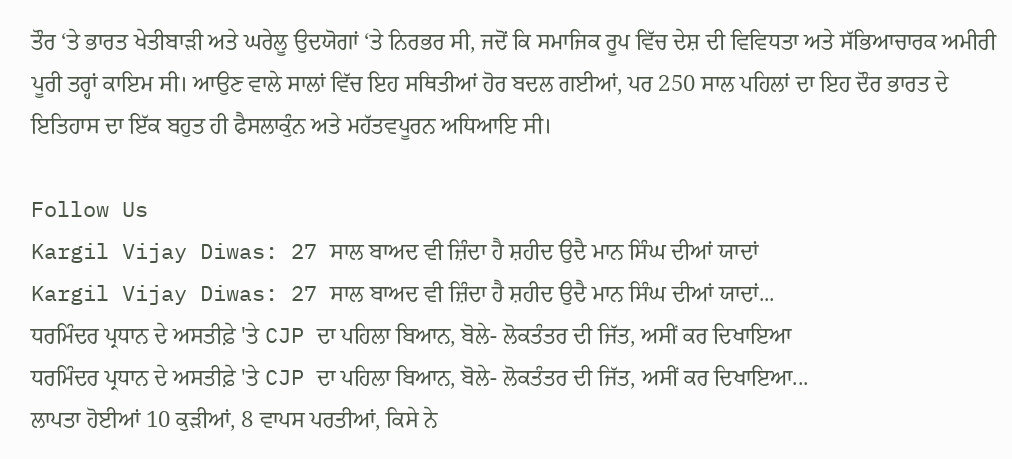ਤੌਰ ‘ਤੇ ਭਾਰਤ ਖੇਤੀਬਾੜੀ ਅਤੇ ਘਰੇਲੂ ਉਦਯੋਗਾਂ ‘ਤੇ ਨਿਰਭਰ ਸੀ, ਜਦੋਂ ਕਿ ਸਮਾਜਿਕ ਰੂਪ ਵਿੱਚ ਦੇਸ਼ ਦੀ ਵਿਵਿਧਤਾ ਅਤੇ ਸੱਭਿਆਚਾਰਕ ਅਮੀਰੀ ਪੂਰੀ ਤਰ੍ਹਾਂ ਕਾਇਮ ਸੀ। ਆਉਣ ਵਾਲੇ ਸਾਲਾਂ ਵਿੱਚ ਇਹ ਸਥਿਤੀਆਂ ਹੋਰ ਬਦਲ ਗਈਆਂ, ਪਰ 250 ਸਾਲ ਪਹਿਲਾਂ ਦਾ ਇਹ ਦੌਰ ਭਾਰਤ ਦੇ ਇਤਿਹਾਸ ਦਾ ਇੱਕ ਬਹੁਤ ਹੀ ਫੈਸਲਾਕੁੰਨ ਅਤੇ ਮਹੱਤਵਪੂਰਨ ਅਧਿਆਇ ਸੀ।

Follow Us
Kargil Vijay Diwas: 27 ਸਾਲ ਬਾਅਦ ਵੀ ਜ਼ਿੰਦਾ ਹੈ ਸ਼ਹੀਦ ਉਦੈ ਮਾਨ ਸਿੰਘ ਦੀਆਂ ਯਾਦਾਂ
Kargil Vijay Diwas: 27 ਸਾਲ ਬਾਅਦ ਵੀ ਜ਼ਿੰਦਾ ਹੈ ਸ਼ਹੀਦ ਉਦੈ ਮਾਨ ਸਿੰਘ ਦੀਆਂ ਯਾਦਾਂ...
ਧਰਮਿੰਦਰ ਪ੍ਰਧਾਨ ਦੇ ਅਸਤੀਫ਼ੇ 'ਤੇ CJP ਦਾ ਪਹਿਲਾ ਬਿਆਨ, ਬੋਲੇ- ਲੋਕਤੰਤਰ ਦੀ ਜਿੱਤ, ਅਸੀਂ ਕਰ ਦਿਖਾਇਆ
ਧਰਮਿੰਦਰ ਪ੍ਰਧਾਨ ਦੇ ਅਸਤੀਫ਼ੇ 'ਤੇ CJP ਦਾ ਪਹਿਲਾ ਬਿਆਨ, ਬੋਲੇ- ਲੋਕਤੰਤਰ ਦੀ ਜਿੱਤ, ਅਸੀਂ ਕਰ ਦਿਖਾਇਆ...
ਲਾਪਤਾ ਹੋਈਆਂ 10 ਕੁੜੀਆਂ, 8 ਵਾਪਸ ਪਰਤੀਆਂ, ਕਿਸੇ ਨੇ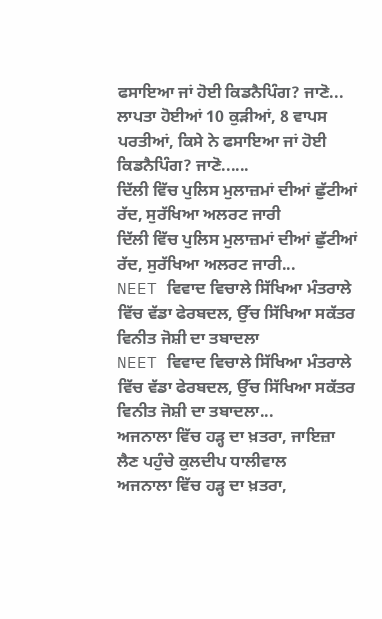ਫਸਾਇਆ ਜਾਂ ਹੋਈ ਕਿਡਨੈਪਿੰਗ? ਜਾਣੋ...
ਲਾਪਤਾ ਹੋਈਆਂ 10 ਕੁੜੀਆਂ, 8 ਵਾਪਸ ਪਰਤੀਆਂ, ਕਿਸੇ ਨੇ ਫਸਾਇਆ ਜਾਂ ਹੋਈ ਕਿਡਨੈਪਿੰਗ? ਜਾਣੋ......
ਦਿੱਲੀ ਵਿੱਚ ਪੁਲਿਸ ਮੁਲਾਜ਼ਮਾਂ ਦੀਆਂ ਛੁੱਟੀਆਂ ਰੱਦ, ਸੁਰੱਖਿਆ ਅਲਰਟ ਜਾਰੀ
ਦਿੱਲੀ ਵਿੱਚ ਪੁਲਿਸ ਮੁਲਾਜ਼ਮਾਂ ਦੀਆਂ ਛੁੱਟੀਆਂ ਰੱਦ, ਸੁਰੱਖਿਆ ਅਲਰਟ ਜਾਰੀ...
NEET ਵਿਵਾਦ ਵਿਚਾਲੇ ਸਿੱਖਿਆ ਮੰਤਰਾਲੇ ਵਿੱਚ ਵੱਡਾ ਫੇਰਬਦਲ, ਉੱਚ ਸਿੱਖਿਆ ਸਕੱਤਰ ਵਿਨੀਤ ਜੋਸ਼ੀ ਦਾ ਤਬਾਦਲਾ
NEET ਵਿਵਾਦ ਵਿਚਾਲੇ ਸਿੱਖਿਆ ਮੰਤਰਾਲੇ ਵਿੱਚ ਵੱਡਾ ਫੇਰਬਦਲ, ਉੱਚ ਸਿੱਖਿਆ ਸਕੱਤਰ ਵਿਨੀਤ ਜੋਸ਼ੀ ਦਾ ਤਬਾਦਲਾ...
ਅਜਨਾਲਾ ਵਿੱਚ ਹੜ੍ਹ ਦਾ ਖ਼ਤਰਾ, ਜਾਇਜ਼ਾ ਲੈਣ ਪਹੁੰਚੇ ਕੁਲਦੀਪ ਧਾਲੀਵਾਲ
ਅਜਨਾਲਾ ਵਿੱਚ ਹੜ੍ਹ ਦਾ ਖ਼ਤਰਾ,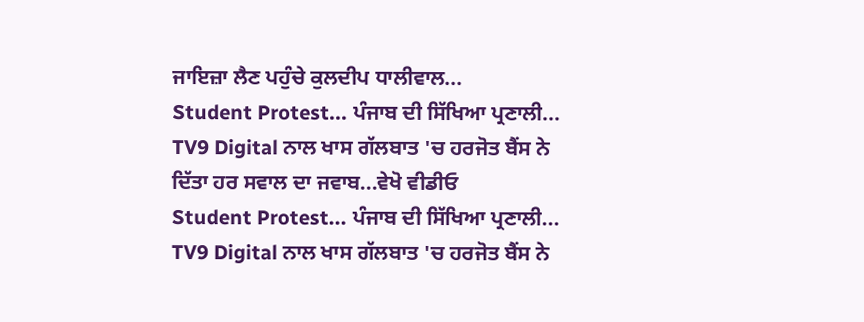ਜਾਇਜ਼ਾ ਲੈਣ ਪਹੁੰਚੇ ਕੁਲਦੀਪ ਧਾਲੀਵਾਲ...
Student Protest... ਪੰਜਾਬ ਦੀ ਸਿੱਖਿਆ ਪ੍ਰਣਾਲੀ... TV9 Digital ਨਾਲ ਖਾਸ ਗੱਲਬਾਤ 'ਚ ਹਰਜੋਤ ਬੈਂਸ ਨੇ ਦਿੱਤਾ ਹਰ ਸਵਾਲ ਦਾ ਜਵਾਬ...ਵੇਖੋ ਵੀਡੀਓ
Student Protest... ਪੰਜਾਬ ਦੀ ਸਿੱਖਿਆ ਪ੍ਰਣਾਲੀ... TV9 Digital ਨਾਲ ਖਾਸ ਗੱਲਬਾਤ 'ਚ ਹਰਜੋਤ ਬੈਂਸ ਨੇ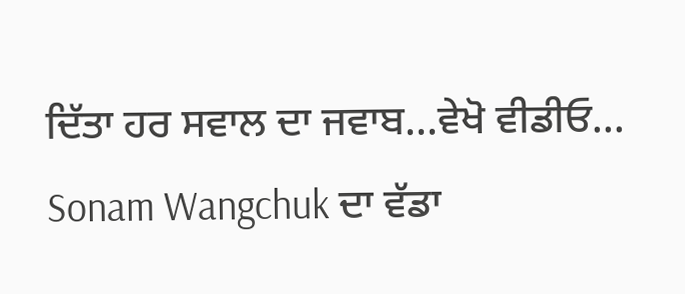ਦਿੱਤਾ ਹਰ ਸਵਾਲ ਦਾ ਜਵਾਬ...ਵੇਖੋ ਵੀਡੀਓ...
Sonam Wangchuk ਦਾ ਵੱਡਾ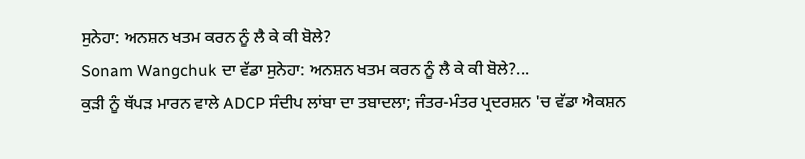ਸੁਨੇਹਾ: ਅਨਸ਼ਨ ਖਤਮ ਕਰਨ ਨੂੰ ਲੈ ਕੇ ਕੀ ਬੋਲੇ?
Sonam Wangchuk ਦਾ ਵੱਡਾ ਸੁਨੇਹਾ: ਅਨਸ਼ਨ ਖਤਮ ਕਰਨ ਨੂੰ ਲੈ ਕੇ ਕੀ ਬੋਲੇ?...
ਕੁੜੀ ਨੂੰ ਥੱਪੜ ਮਾਰਨ ਵਾਲੇ ADCP ਸੰਦੀਪ ਲਾਂਬਾ ਦਾ ਤਬਾਦਲਾ; ਜੰਤਰ-ਮੰਤਰ ਪ੍ਰਦਰਸ਼ਨ 'ਚ ਵੱਡਾ ਐਕਸ਼ਨ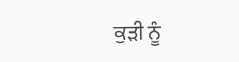ਕੁੜੀ ਨੂੰ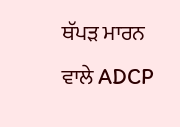ਥੱਪੜ ਮਾਰਨ ਵਾਲੇ ADCP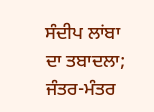ਸੰਦੀਪ ਲਾਂਬਾ ਦਾ ਤਬਾਦਲਾ; ਜੰਤਰ-ਮੰਤਰ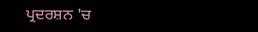ਪ੍ਰਦਰਸ਼ਨ 'ਚ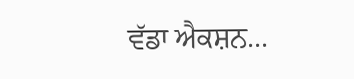ਵੱਡਾ ਐਕਸ਼ਨ...